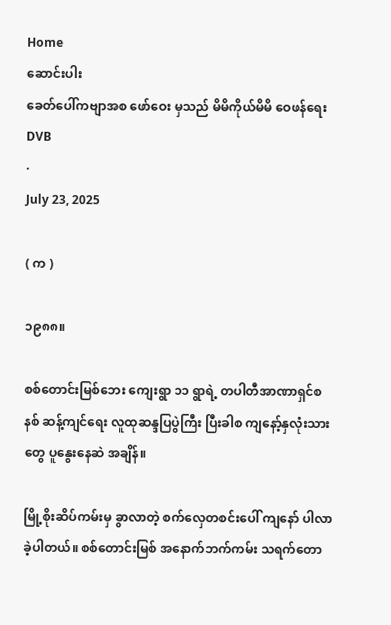Home
ဆောင်းပါး
ခေတ်ပေါ်ကဗျာအစ ဖော်ဝေး မှသည် မိမိကိုယ်မိမိ ဝေဖန်ရေး
DVB
·
July 23, 2025

( က )

၁၉၈၈။

စစ်တောင်းမြစ်ဘေး ကျေးရွာ ၁၁ ရွာရဲ့ တပါတီအာဏာရှင်စနစ် ဆန့်ကျင်ရေး လူထုဆန္ဒပြပွဲကြီး ပြီးခါစ ကျနော့်နှလုံးသားတွေ ပူနွေးနေဆဲ အချိန်။

မြို့စိုးဆိပ်ကမ်းမှ ခွာလာတဲ့ စက်လှေတစင်းပေါ် ကျနော် ပါလာခဲ့ပါတယ်။ စစ်တောင်းမြစ် အနောက်ဘက်ကမ်း သရက်တော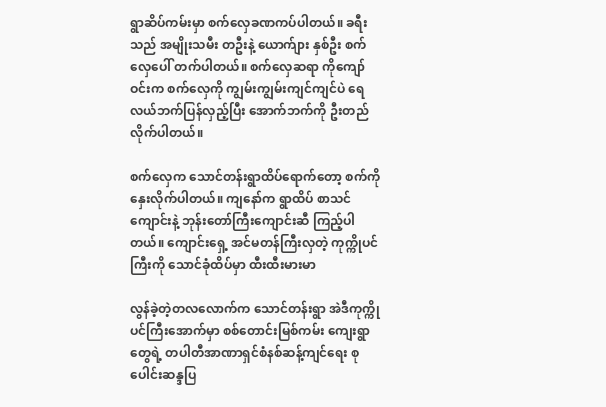ရွာဆိပ်ကမ်းမှာ စက်လှေခဏကပ်ပါတယ်။ ခရီးသည် အမျိုးသမီး တဦးနဲ့ ယောက်ျား နှစ်ဦး စက်လှေပေါ် တက်ပါတယ်။ စက်လှေဆရာ ကိုကျော်ဝင်းက စက်လှေကို ကျွမ်းကျွမ်းကျင်ကျင်ပဲ ရေလယ်ဘက်ပြန်လှည့်ပြီး အောက်ဘက်ကို ဦးတည်လိုက်ပါတယ်။

စက်လှေက သောင်တန်းရွာထိပ်ရောက်တော့ စက်ကိုနှေးလိုက်ပါတယ်။ ကျနော်က ရွာထိပ် စာသင်ကျောင်းနဲ့ ဘုန်းတော်ကြီးကျောင်းဆီ ကြည့်ပါတယ်။ ကျောင်းရှေ့ အင်မတန်ကြီးလှတဲ့ ကုက္ကိုပင်ကြီးကို သောင်ခုံထိပ်မှာ ထီးထီးမားမာ

လွန်ခဲ့တဲ့တလလောက်က သောင်တန်းရွာ အဲဒီကုက္ကိုပင်ကြီးအောက်မှာ စစ်တောင်းမြစ်ကမ်း ကျေးရွာတွေရဲ့ တပါတီအာဏာရှင်စံနစ်ဆန့်ကျင်ရေး စုပေါင်းဆန္ဒပြ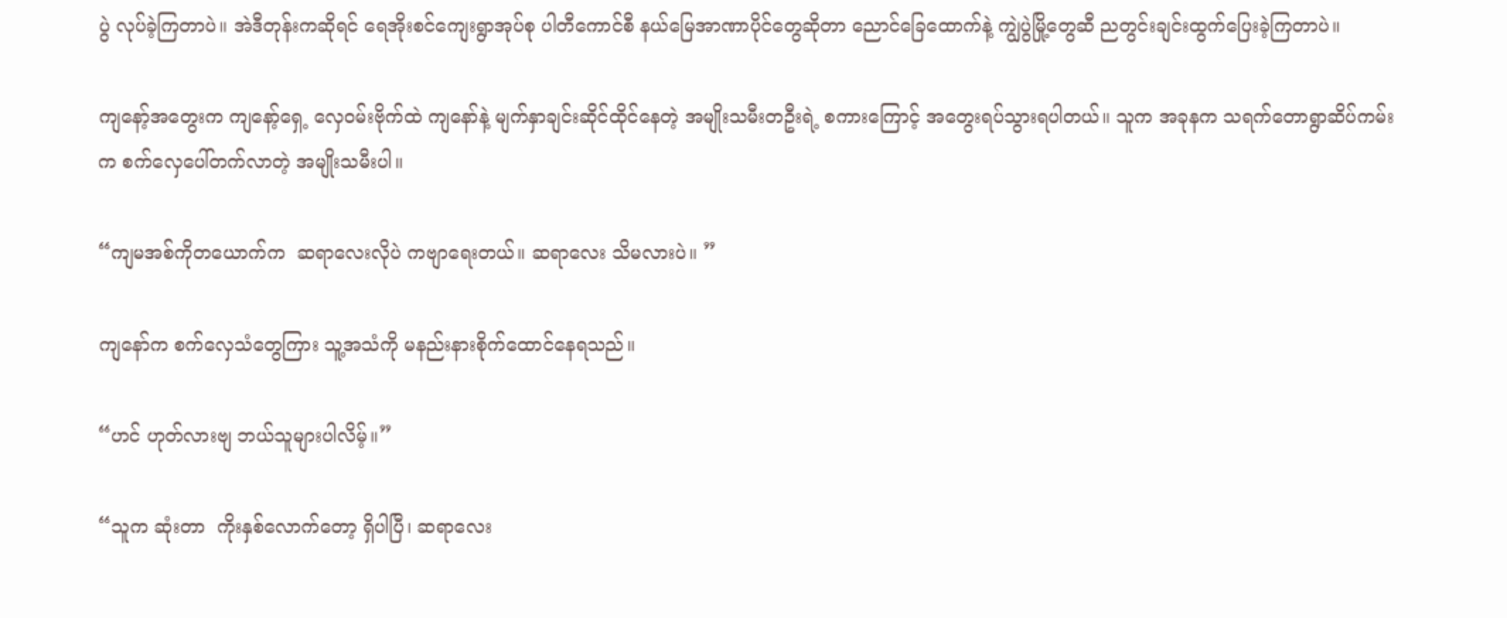ပွဲ လုပ်ခဲ့ကြတာပဲ။ အဲဒီတုန်းကဆိုရင် ရေအိုးစင်ကျေးရွာအုပ်စု ပါတီကောင်စီ နယ်မြေအာဏာပိုင်တွေဆိုတာ ညောင်ခြေထောက်နဲ့ ကျွဲပွဲမြို့တွေဆီ ညတွင်းချင်းထွက်ပြေးခဲ့ကြတာပဲ။

ကျနော့်အတွေးက ကျနော့်ရှေ့ လှေဝမ်းဗိုက်ထဲ ကျနော်နဲ့ မျက်နှာချင်းဆိုင်ထိုင်နေတဲ့ အမျိုးသမီးတဦးရဲ့ စကားကြောင့် အတွေးရပ်သွားရပါတယ်။ သူက အခုနက သရက်တောရွာဆိပ်ကမ်းက စက်လှေပေါ်တက်လာတဲ့ အမျိုးသမီးပါ။

“ကျမအစ်ကိုတယောက်က  ဆရာလေးလိုပဲ ကဗျာရေးတယ်။ ဆရာလေး သိမလားပဲ။ ”

ကျနော်က စက်လှေသံ‌တွေကြား သူ့အသံကို မနည်းနားစိုက်ထောင်နေရသည်။

“ဟင် ဟုတ်လားဗျ ဘယ်သူများပါလိမ့်။”

“သူက ဆုံးတာ  ကိုးနှစ်လောက်တော့ ရှိပါပြီ၊ ဆရာလေး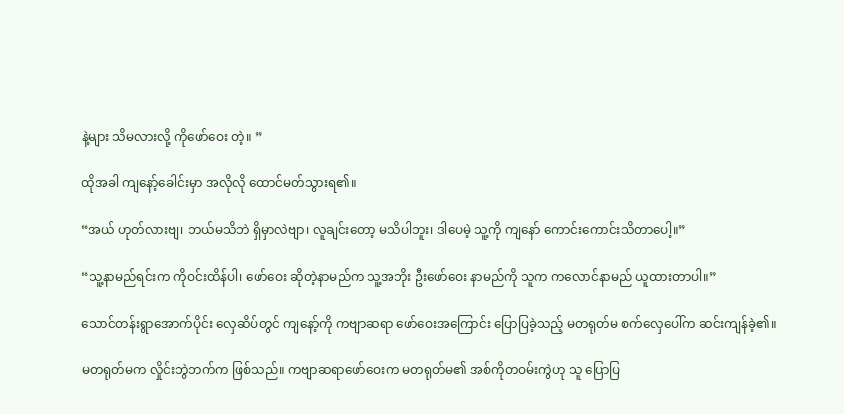နဲ့များ သိမလားလို့ ကိုဖော်ဝေး တဲ့။ ”

ထိုအခါ ကျနော့်ခေါင်းမှာ အလိုလို ထောင်မတ်သွားရ၏။

“အယ် ဟုတ်လားဗျ၊ ဘယ်မသိဘဲ ရှိမှာလဲဗျာ၊ လူချင်းတော့ မသိပါဘူး၊ ဒါပေမဲ့ သူ့ကို ကျနော် ကောင်းကောင်းသိတာပေါ့။”

“သူ့နာမည်ရင်းက ကိုဝင်းထိန်ပါ၊ ဖော်ဝေး ဆိုတဲ့နာမည်က သူ့အဘိုး ဦးဖော်ဝေး နာမည်ကို သူက ကလောင်နာမည် ယူထားတာပါ။”

သောင်တန်းရွာအောက်ပိုင်း လှေဆိပ်တွင် ကျနော့်ကို ကဗျာဆရာ ဖော်ဝေးအကြောင်း ပြောပြခဲ့သည့် မတရုတ်မ စက်လှေပေါ်က ဆင်းကျန်ခဲ့၏။

မတရုတ်မက လှိုင်းဘွဲဘက်က ဖြစ်သည်။ ကဗျာဆရာဖော်ဝေးက မတရုတ်မ၏ အစ်ကိုတဝမ်းကွဲဟု သူ ပြောပြ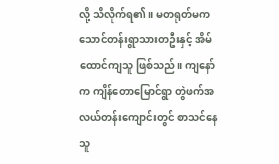လို့ သိလိုက်ရ၏။ မတရုတ်မက သောင်တန်းရွာသားတဦးနှင့် အိမ်ထောင်ကျသူ ဖြစ်သည်။ ကျနော်က ကျိန်တောမြောင်ရွာ တွဲဖက်အလယ်တန်းကျောင်းတွင် စာသင်နေသူ‌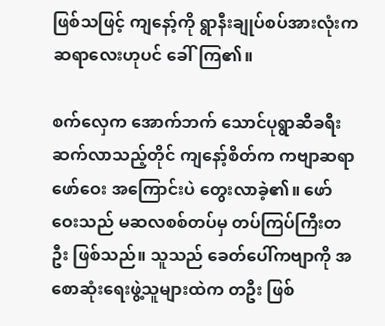ဖြစ်သဖြင့် ကျနော့်ကို ရွာနီးချုပ်စပ်အားလုံးက ဆရာလေးဟုပင် ခေါ်ကြ၏။

စက်လှေက အောက်ဘက် သောင်ပုရွာဆီခရီးဆက်လာသည့်တိုင် ကျနော့်စိတ်က ကဗျာဆရာဖော်ဝေး အကြောင်းပဲ တွေးလာခဲ့၏။ ဖော်ဝေးသည် မဆလစစ်တပ်မှ တပ်ကြပ်ကြီးတဦး ဖြစ်သည်။ သူသည် ခေတ်ပေါ်ကဗျာကို အစောဆုံးရေးဖွဲ့သူများထဲက တဦး ဖြစ်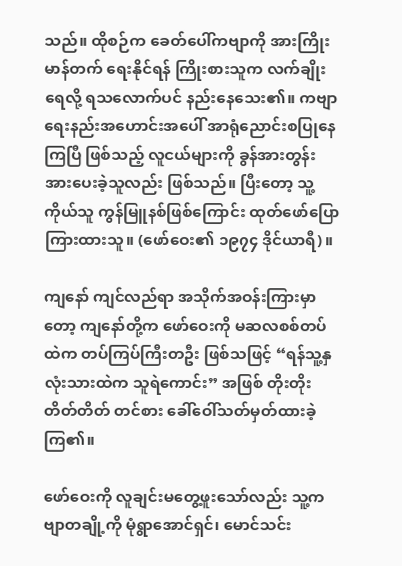သည်။ ထိုစဉ်က ခေတ်ပေါ်ကဗျာကို အားကြိုးမာန်တက် ရေးနိုင်ရန် ကြိုးစားသူက လက်ချိုးရေလို့ ရသလောက်ပင် နည်းနေသေး၏။ ကဗျာရေးနည်းအဟောင်းအပေါ် အာရုံညောင်းစပြုနေကြပြီ ဖြစ်သည့် လူငယ်များကို ခွန်အားတွန်းအားပေးခဲ့သူလည်း ဖြစ်သည်။ ပြီးတော့ သူ့ကိုယ်သူ ကွန်မြူနစ်ဖြစ်ကြောင်း ထုတ်ဖော်ပြောကြားထားသူ။ (ဖော်ဝေး၏ ၁၉၇၄ ဒိုင်ယာရီ)။

ကျနော် ကျင်လည်ရာ အသိုက်အဝန်းကြားမှာတော့ ကျနော်တို့က ဖော်ဝေးကို မဆလစစ်တပ်ထဲက တပ်ကြပ်ကြီးတဦး ဖြစ်သဖြင့် “ရန်သူ့နှလုံးသားထဲက သူရဲကောင်း” အဖြစ် တိုးတိုးတိတ်တိတ် တင်စား ခေါ်ဝေါ်သတ်မှတ်ထားခဲ့ကြ၏။

ဖော်ဝေးကို လူချင်းမတွေ့ဖူးသော်လည်း သူ့ကဗျာတချို့ကို မုံရွာအောင်ရှင်၊ မောင်သင်း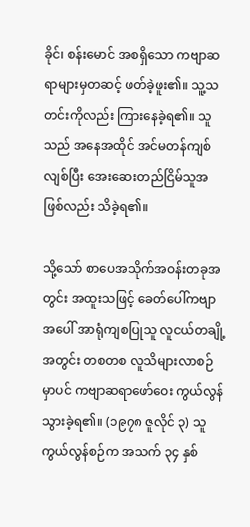ခိုင်၊ စန်းမောင် အစရှိသော ကဗျာဆရာများမှတဆင့် ဖတ်ခဲ့ဖူး၏။ သူ့သတင်းကိုလည်း ကြားနေခဲ့ရ၏။ သူသည် အနေအထိုင် အင်မတန်ကျစ်လျစ်ပြီး အေးဆေးတည်ငြိမ်သူအဖြစ်လည်း သိခဲ့ရ၏။

သို့သော် စာပေအသိုက်အဝန်းတခုအတွင်း အထူးသဖြင့် ခေတ်ပေါ်ကဗျာအပေါ် အာရုံကျစပြုသူ လူငယ်တချို့အတွင်း တစတစ လူသိများလာစဉ်မှာပင် ကဗျာဆရာဖော်ဝေး ကွယ်လွန်သွားခဲ့ရ၏။ (၁၉၇၈ ဇူလိုင် ၃) သူကွယ်လွန်စဉ်က အသက် ၃၄ နှစ်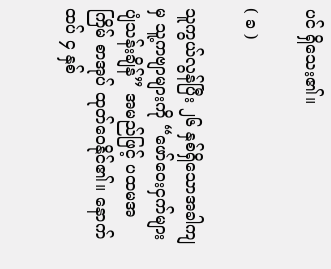ပင် ရှိသေး၏။

( ခ )

သူကွယ်လွန်ပြီး ၂၆ နှစ်ရှိသောအခါကျမှ သူ့ကဗျာများကို “ဖော်ဝေးငှက်များ ပျံသန်းချိန်” အမည်ဖြင့် ပထမအကြိမ် စာအုပ် ထုတ်ဝေနိုင်၏။ နောက်ထပ် ၄ နှစ်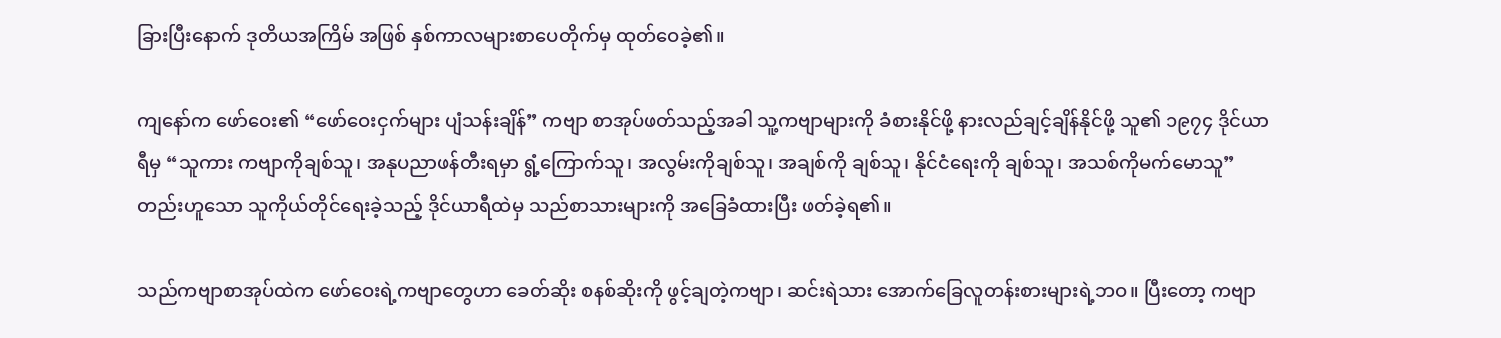ခြားပြီးနောက် ဒုတိယအကြိမ် အဖြစ် နှစ်ကာလများစာပေတိုက်မှ ထုတ်ဝေခဲ့၏။

ကျနော်က ဖော်ဝေး၏ “ဖော်ဝေးငှက်များ ပျံသန်းချိန်” ကဗျာ စာအုပ်ဖတ်သည့်အခါ သူ့ကဗျာများကို ခံစားနိုင်ဖို့ နားလည်ချင့်ချိန်နိုင်ဖို့ သူ၏ ၁၉၇၄ ဒိုင်ယာရီမှ “သူကား ကဗျာကိုချစ်သူ၊ အနုပညာဖန်တီးရမှာ ရွံ့ကြောက်သူ၊ အလွမ်းကိုချစ်သူ၊ အချစ်ကို ချစ်သူ၊ နိုင်ငံရေးကို ချစ်သူ၊ အသစ်ကိုမက်မောသူ” တည်းဟူသော သူကိုယ်တိုင်‌ရေးခဲ့သည့် ဒိုင်ယာရီထဲမှ သည်စာသားများကို အခြေခံထားပြီး ဖတ်ခဲ့ရ၏။

သည်ကဗျာစာအုပ်ထဲက ဖော်ဝေးရဲ့ကဗျာတွေဟာ ခေတ်ဆိုး စနစ်ဆိုးကို ဖွင့်ချတဲ့ကဗျာ၊ ဆင်းရဲသား အောက်ခြေလူတန်းစားများရဲ့ဘဝ။ ပြီးတော့ ကဗျာ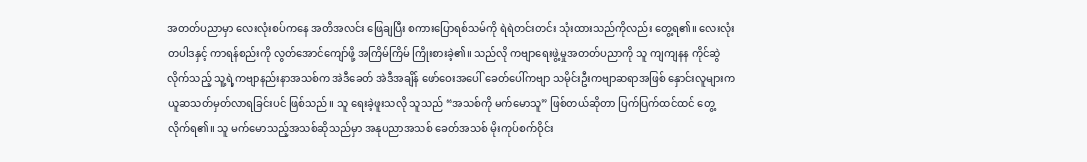အတတ်ပညာမှာ လေးလုံးစပ်ကနေ အတိအလင်း ဖြေချပြီး စကားပြောရစ်သမ်ကို ရဲရဲတင်းတင်း သုံးထားသည်ကိုလည်း တွေ့ရ၏။ လေးလုံးတပါဒနှင့် ကာရန်စည်းကို လွတ်အောင်ကျော်ဖို့ အကြိမ်ကြိမ် ကြိုးစားခဲ့၏။ သည်လို ကဗျာရေးဖွဲ့မှုအတတ်ပညာကို သူ ကျကျနန ကိုင်ဆွဲလိုက်သည့် သူ့ရဲ့ကဗျာနည်းနာအသစ်က အဲဒီခေတ် အဲဒီအချိန် ဖော်ဝေးအပေါ် ခေတ်ပေါ်ကဗျာ သမိုင်းဦးကဗျာဆရာအဖြစ် နှောင်းလူများက ယူဆသတ်မှတ်လာရခြင်းပင် ဖြစ်သည်။ သူ ရေးခဲ့ဖူးသလို သူသည် “အသစ်ကို မက်မောသူ” ဖြစ်တယ်ဆိုတာ ပြက်ပြက်ထင်ထင် တွေ့လိုက်ရ၏။ သူ မက်မောသည့်အသစ်ဆိုသည်မှာ အနုပညာအသစ် ခေတ်အသစ် မိုးကုပ်စက်ဝိုင်း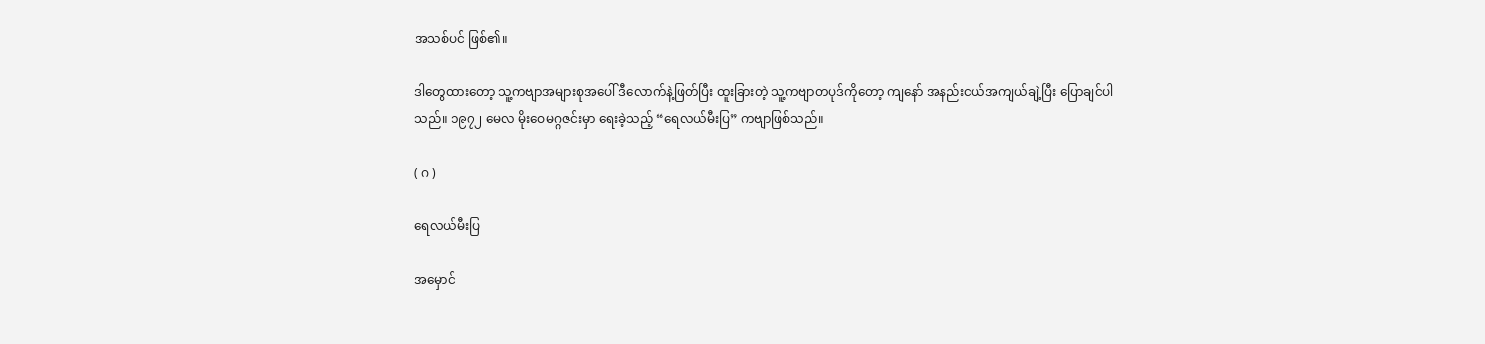အသစ်ပင် ဖြစ်၏။

ဒါတွေထားတော့ သူ့ကဗျာအများစုအပေါ် ဒီလောက်နဲ့ဖြတ်ပြီး ထူးခြားတဲ့ သူ့က‌ဗျာတပုဒ်ကိုတော့ ကျနော် အနည်းငယ်အကျယ်ချဲ့ပြီး ပြောချင်ပါသည်။ ၁၉၇၂ မေလ မိုးဝေမဂ္ဂဇင်းမှာ ရေးခဲ့သည့် “ရေလယ်မီးပြ” ကဗျာဖြစ်သည်။

( ဂ )

ရေလယ်မီးပြ

အမှောင်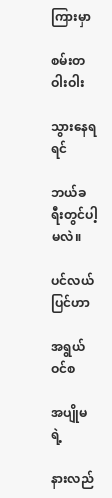ကြားမှာ

စမ်းတဝါးဝါး

သွားနေရရင်

ဘယ်ခရီးတွင်ပါ့မလဲ။

ပင်လယ်ပြင်ဟာ

အရွယ်ဝင်စ

အပျိုမရဲ့

နားလည်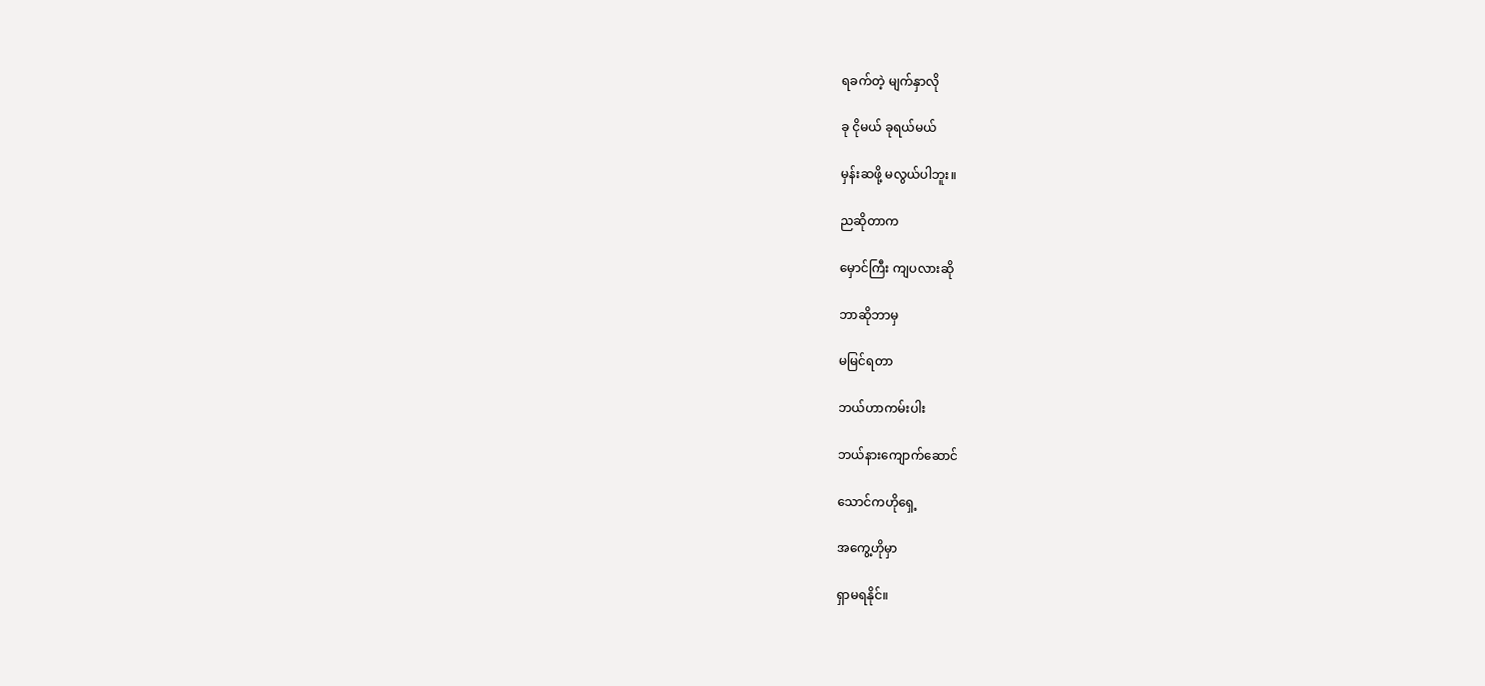ရခက်တဲ့ မျက်နှာလို

ခု ငိုမယ် ခုရယ်မယ်

မှန်းဆဖို့ မလွယ်ပါဘူး။

ညဆိုတာက

မှောင်ကြီး ကျပလားဆို

ဘာဆိုဘာမှ

မမြင်ရတာ

ဘယ်ဟာကမ်းပါး

ဘယ်နားကျောက်ဆောင်

သောင်ကဟိုရှေ့

အကွေ့ဟိုမှာ

ရှာမရနိုင်။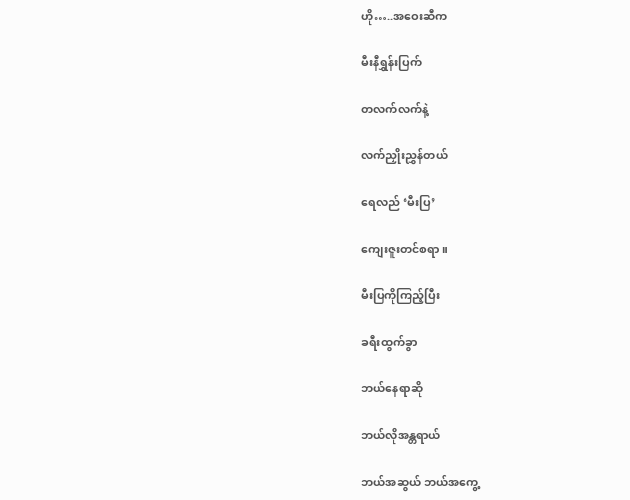ဟို…..အဝေးဆီက

မီးနီရွှန်းပြက်

တလက်လက်နဲ့

လက်ညှိုးညွှန်တယ်

ရေလည် ‘မီးပြ’

ကျေးဇူးတင်စရာ။

မီးပြကိုကြည့်ပြီး

ခရီးထွက်ခွာ

ဘယ်နေရာဆို

ဘယ်လိုအန္တရာယ်

ဘယ်အဆွယ် ဘယ်အကွေ့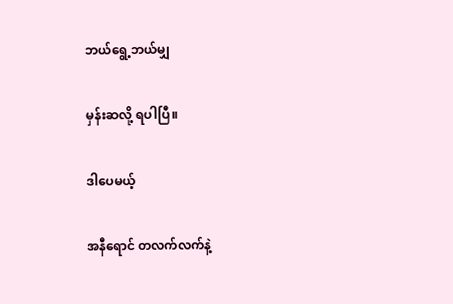ဘယ်ရွေ့ဘယ်မျှ

မှန်းဆလို့ ရပါပြီ။

ဒါပေမယ့်

အနီရောင် တလက်လက်နဲ့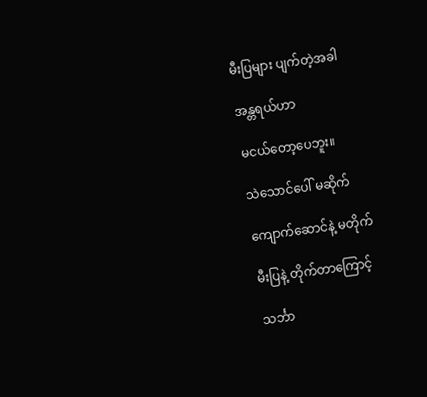မီးပြများ ပျက်တဲ့အခါ

အန္တရယ်ဟာ

မငယ်တော့ပေဘူး။

သဲသောင်ပေါ် မဆိုက်

ကျောက်ဆောင်နဲ့ မတိုက်

မီးပြနဲ့ တိုက်တာကြောင့်

သင်္ဘာ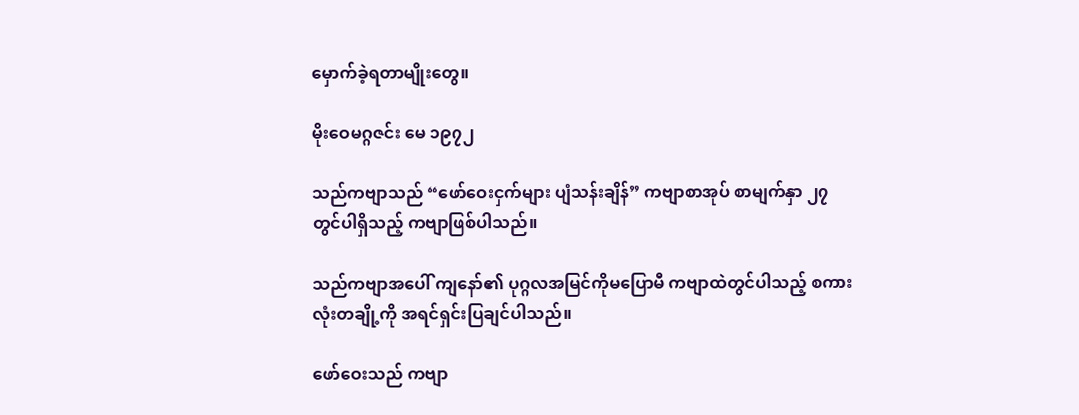မှောက်ခဲ့ရတာမျိုးတွေ။

မိုးဝေမဂ္ဂဇင်း မေ ၁၉၇၂

သည်ကဗျာသည် “ဖော်ဝေးငှက်များ ပျံသန်းချိန်” ကဗျာစာအုပ် စာမျက်နှာ ၂၇ တွင်ပါရှိသည့် ကဗျာဖြစ်ပါသည်။

သည်ကဗျာအပေါ် ကျနော်၏ ပုဂ္ဂလအမြင်ကိုမပြောမီ ကဗျာထဲတွင်ပါသည့် စကားလုံးတချို့ကို အရင်ရှင်းပြချင်ပါသည်။

ဖော်ဝေးသည် ကဗျာ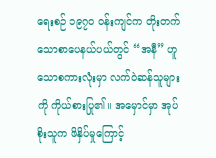ရေးစဉ် ၁၉၇၀ ဝန်းကျင်က တိုးတက်သောစာပေနယ်ပယ်တွင် “အနီ” ဟူသောစကားလုံးမှာ လက်ဝဲဆန်သူများကို ကိုယ်စားပြု၏။ အမှောင်မှာ အုပ်စိုးသူက ဖိနှိပ်မှုကြောင့်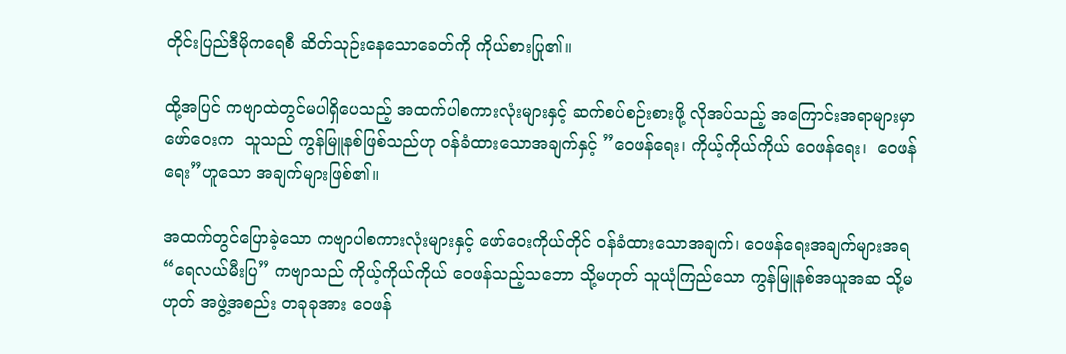တိုင်းပြည်ဒီမိုကရေစီ ဆိတ်သုဉ်းနေသောခေတ်ကို ကိုယ်စားပြု၏။

ထို့အပြင် ကဗျာထဲတွင်မပါရှိပေသည့် အထက်ပါစကားလုံးများနှင့် ဆက်စပ်စဉ်းစားဖို့ လိုအပ်သည့် အကြောင်းအရာများမှာ ဖော်ဝေးက  သူသည် ကွန်မြူနစ်ဖြစ်သည်ဟု ဝန်ခံထားသောအချက်နှင့် ‌”ဝေဖန်ရေး၊ ကိုယ့်ကိုယ်ကိုယ် ဝေဖန်ရေး၊  ဝေဖန်ရေး”ဟူသော အချက်များဖြစ်၏။

အထက်တွင်ပြောခဲ့သော ကဗျာပါစကားလုံးများနှင့် ဖော်ဝေးကိုယ်တိုင် ဝန်ခံထားသောအချက်၊ ဝေဖန်ရေးအချက်များအရ “ရေလယ်မီးပြ” ကဗျာသည် ကိုယ့်ကိုယ်ကိုယ် ဝေဖန်သည့်သဘော သို့မဟုတ် သူယုံကြည်သော ကွန်မြူနစ်အယူအဆ သို့မဟုတ် အဖွဲ့အစည်း တခုခုအား ဝေဖန်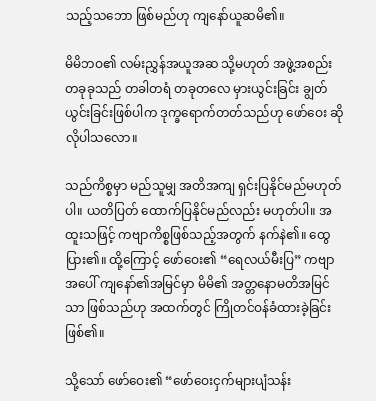သည့်သဘော ဖြစ်မည်ဟု ကျနော်ယူဆမိ၏။

မိမိဘဝ၏ လမ်းညွှန်အယူအဆ သို့မဟုတ် အဖွဲ့အစည်းတခုခုသည် တခါတရံ တခုတလေ မှားယွင်းခြင်း ချွတ်ယွင်းခြင်းဖြစ်ပါက ဒုက္ခရောက်တတ်သည်ဟု ဖော်ဝေး ဆိုလိုပါသလော။

သည်ကိစ္စမှာ မည်သူမျှ အတိအကျ ရှင်းပြနိုင်မည်မဟုတ်ပါ။ ယတိပြတ် ထောက်ပြနိုင်မည်လည်း မဟုတ်ပါ။ အထူးသဖြင့် ကဗျာကိစ္စဖြစ်သည့်အတွက် နက်နဲ၏။ ထွေပြား၏။ ထို့ကြောင့် ဖော်ဝေး၏ “ရေလယ်မီးပြ” ကဗျာအပေါ် ကျနော်၏အမြင်မှာ မိမိ၏ အတ္တနောမတိအမြင်သာ ဖြစ်သည်ဟု အထက်တွင် ကြိုတင်ဝန်ခံထားခဲ့ခြင်း ဖြစ်၏။

သို့သော် ဖော်ဝေး၏ “ဖော်ဝေးငှက်များပျံသန်း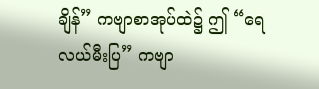ချိန်” ကဗျာစာအုပ်ထဲ၌ ဤ “ရေလယ်မီးပြ” ကဗျာ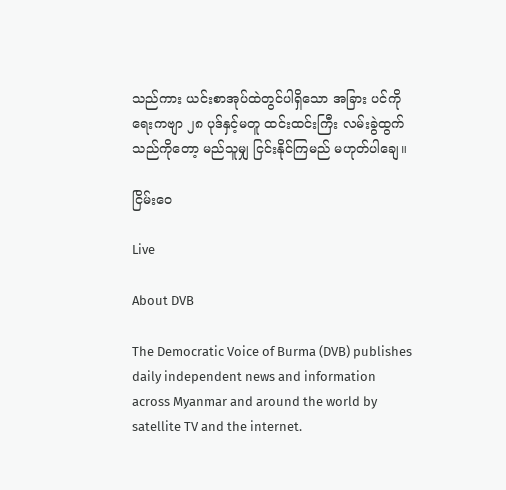သည်ကား ယင်းစာအုပ်ထဲတွင်ပါရှိသော အခြား ပင်ကိုရေးကဗျာ ၂၈ ပုဒ်နှင့်မတူ ထင်းထင်းကြီး လမ်းခွဲထွက်သည်ကိုတော့ မည်သူမျှ ငြင်းနိုင်ကြမည် မဟုတ်ပါချေ။

ငြိမ်းဝေ

Live

About DVB

The Democratic Voice of Burma (DVB) publishes daily independent news and information across Myanmar and around the world by satellite TV and the internet.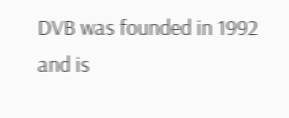DVB was founded in 1992 and is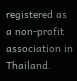registered as a non-profit association in Thailand.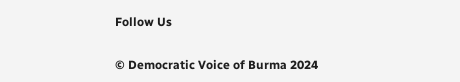Follow Us

© Democratic Voice of Burma 2024